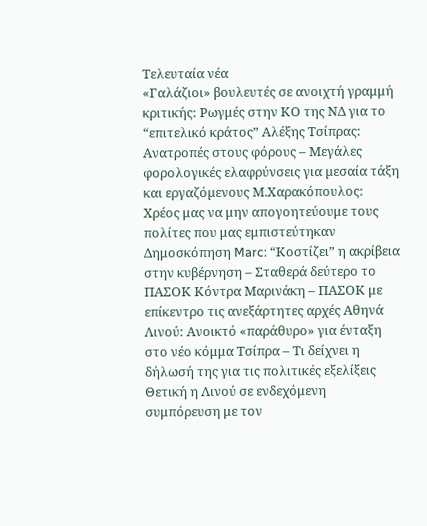Τελευταία νέα
«Γαλάζιοι» βουλευτές σε ανοιχτή γραμμή κριτικής: Ρωγμές στην ΚΟ της ΝΔ για το “επιτελικό κράτος” Αλέξης Τσίπρας: Ανατροπές στους φόρους – Μεγάλες φορολογικές ελαφρύνσεις για µεσαία τάξη και εργαζόµενους Μ.Χαρακόπουλος: Χρέος μας να μην απογοητεύουμε τους πολίτες που μας εμπιστεύτηκαν Δημοσκόπηση Marc: “Κοστίζει” η ακρίβεια στην κυβέρνηση – Σταθερά δεύτερο το ΠΑΣΟΚ Κόντρα Μαρινάκη – ΠΑΣΟΚ με επίκεντρο τις ανεξάρτητες αρχές Αθηνά Λινού: Ανοικτό «παράθυρο» για ένταξη στο νέο κόμμα Τσίπρα – Τι δείχνει η δήλωσή της για τις πολιτικές εξελίξεις Θετική η Λινού σε ενδεχόμενη συμπόρευση με τον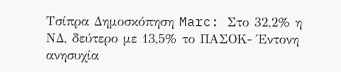Τσίπρα Δημοσκόπηση Marc: Στο 32,2% η ΝΔ, δεύτερο με 13,5% το ΠΑΣΟΚ- Έντονη ανησυχία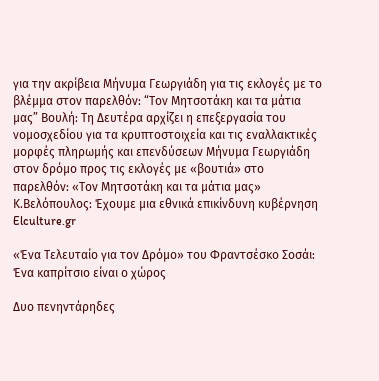για την ακρίβεια Μήνυμα Γεωργιάδη για τις εκλογές με το βλέμμα στον παρελθόν: “Τον Μητσοτάκη και τα μάτια μας” Βουλή: Τη Δευτέρα αρχίζει η επεξεργασία του νομοσχεδίου για τα κρυπτοστοιχεία και τις εναλλακτικές μορφές πληρωμής και επενδύσεων Μήνυμα Γεωργιάδη στον δρόμο προς τις εκλογές με «βουτιά» στο παρελθόν: «Τον Μητσοτάκη και τα μάτια μας» Κ.Βελόπουλος: Έχουμε μια εθνικά επικίνδυνη κυβέρνηση
Elculture.gr

«Ένα Τελευταίο για τον Δρόμο» του Φραντσέσκο Σοσάι: Ένα καπρίτσιο είναι ο χώρος

Δυο πενηντάρηδες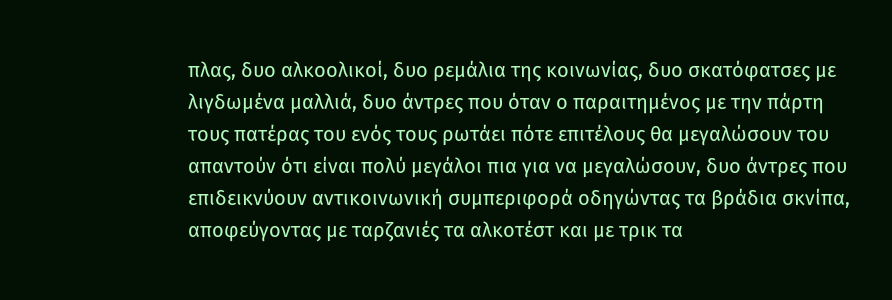πλας, δυο αλκοολικοί, δυο ρεμάλια της κοινωνίας, δυο σκατόφατσες με λιγδωμένα μαλλιά, δυο άντρες που όταν ο παραιτημένος με την πάρτη τους πατέρας του ενός τους ρωτάει πότε επιτέλους θα μεγαλώσουν του απαντούν ότι είναι πολύ μεγάλοι πια για να μεγαλώσουν, δυο άντρες που επιδεικνύουν αντικοινωνική συμπεριφορά οδηγώντας τα βράδια σκνίπα, αποφεύγοντας με ταρζανιές τα αλκοτέστ και με τρικ τα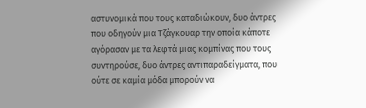αστυνομικά που τους καταδιώκουν, δυο άντρες που οδηγούν μια Τζάγκουαρ την οποία κάποτε αγόρασαν με τα λεφτά μιας κομπίνας που τους συντηρούσε, δυο άντρες αντιπαραδείγματα, που ούτε σε καμία μόδα μπορούν να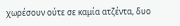χωρέσουν ούτε σε καμία ατζέντα, δυο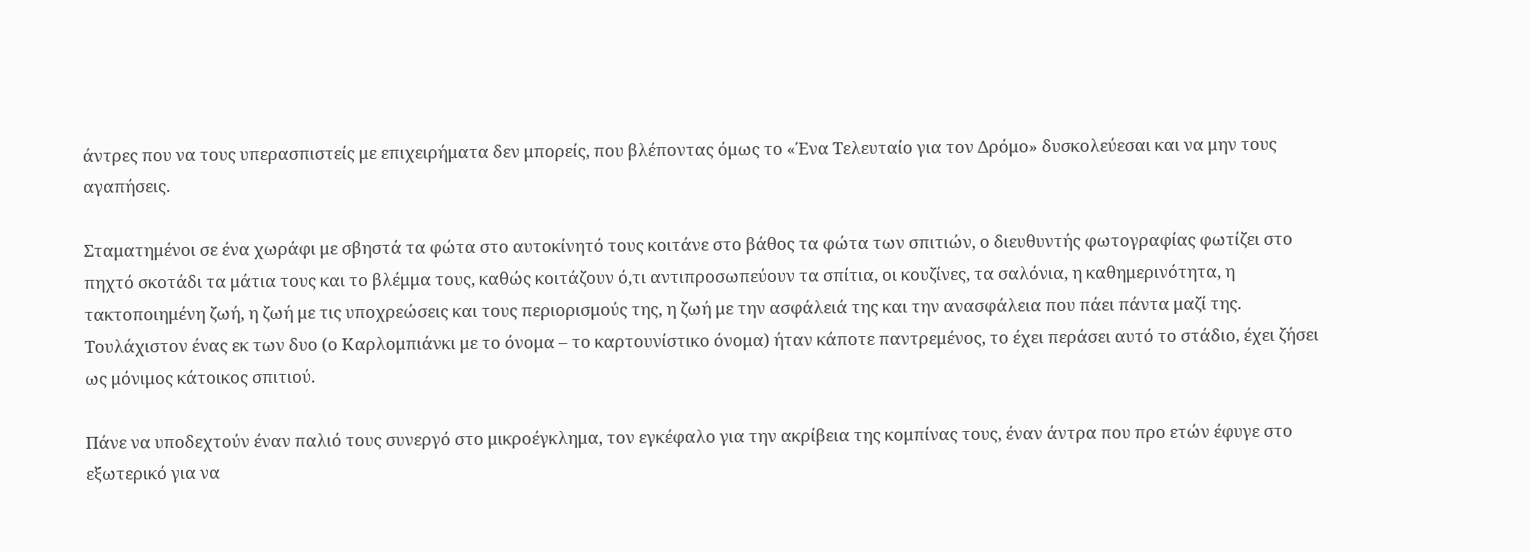άντρες που να τους υπερασπιστείς με επιχειρήματα δεν μπορείς, που βλέποντας όμως το «Ένα Τελευταίο για τον Δρόμο» δυσκολεύεσαι και να μην τους αγαπήσεις.

Σταματημένοι σε ένα χωράφι με σβηστά τα φώτα στο αυτοκίνητό τους κοιτάνε στο βάθος τα φώτα των σπιτιών, ο διευθυντής φωτογραφίας φωτίζει στο πηχτό σκοτάδι τα μάτια τους και το βλέμμα τους, καθώς κοιτάζουν ό,τι αντιπροσωπεύουν τα σπίτια, οι κουζίνες, τα σαλόνια, η καθημερινότητα, η τακτοποιημένη ζωή, η ζωή με τις υποχρεώσεις και τους περιορισμούς της, η ζωή με την ασφάλειά της και την ανασφάλεια που πάει πάντα μαζί της. Τουλάχιστον ένας εκ των δυο (ο Καρλομπιάνκι με το όνομα – το καρτουνίστικο όνομα) ήταν κάποτε παντρεμένος, το έχει περάσει αυτό το στάδιο, έχει ζήσει ως μόνιμος κάτοικος σπιτιού.

Πάνε να υποδεχτούν έναν παλιό τους συνεργό στο μικροέγκλημα, τον εγκέφαλο για την ακρίβεια της κομπίνας τους, έναν άντρα που προ ετών έφυγε στο εξωτερικό για να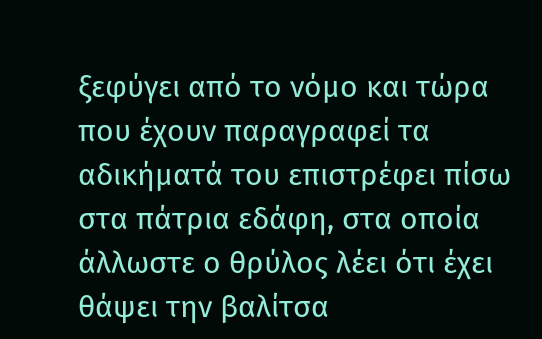ξεφύγει από το νόμο και τώρα που έχουν παραγραφεί τα αδικήματά του επιστρέφει πίσω στα πάτρια εδάφη, στα οποία άλλωστε ο θρύλος λέει ότι έχει θάψει την βαλίτσα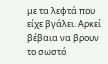με τα λεφτά που είχε βγάλει. Αρκεί βέβαια να βρουν το σωστό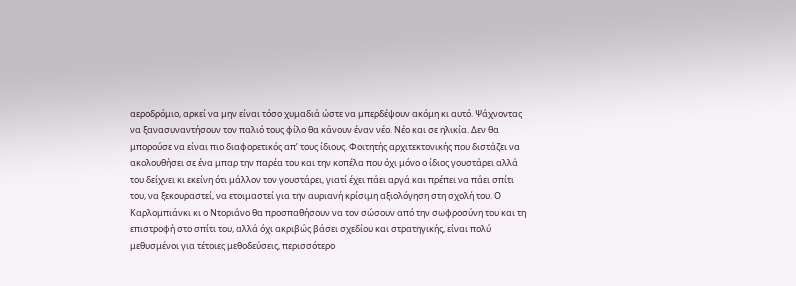αεροδρόμιο, αρκεί να μην είναι τόσο χυμαδιά ώστε να μπερδέψουν ακόμη κι αυτό. Ψάχνοντας να ξανασυναντήσουν τον παλιό τους φίλο θα κάνουν έναν νέο. Νέο και σε ηλικία. Δεν θα μπορούσε να είναι πιο διαφορετικός απ’ τους ίδιους. Φοιτητής αρχιτεκτονικής που διστάζει να ακολουθήσει σε ένα μπαρ την παρέα του και την κοπέλα που όχι μόνο ο ίδιος γουστάρει αλλά του δείχνει κι εκείνη ότι μάλλον τον γουστάρει, γιατί έχει πάει αργά και πρέπει να πάει σπίτι του, να ξεκουραστεί, να ετοιμαστεί για την αυριανή κρίσιμη αξιολόγηση στη σχολή του. Ο Καρλομπιάνκι κι ο Ντοριάνο θα προσπαθήσουν να τον σώσουν από την σωφροσύνη του και τη επιστροφή στο σπίτι του, αλλά όχι ακριβώς βάσει σχεδίου και στρατηγικής, είναι πολύ μεθυσμένοι για τέτοιες μεθοδεύσεις, περισσότερο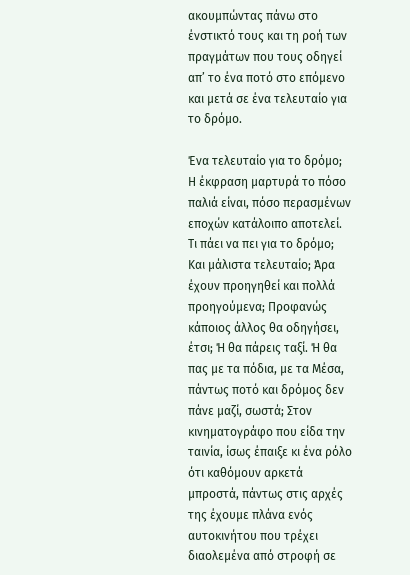ακουμπώντας πάνω στο ένστικτό τους και τη ροή των πραγμάτων που τους οδηγεί απ’ το ένα ποτό στο επόμενο και μετά σε ένα τελευταίο για το δρόμο.

Ένα τελευταίο για το δρόμο; Η έκφραση μαρτυρά το πόσο παλιά είναι, πόσο περασμένων εποχών κατάλοιπο αποτελεί. Τι πάει να πει για το δρόμο; Και μάλιστα τελευταίο; Άρα έχουν προηγηθεί και πολλά προηγούμενα; Προφανώς κάποιος άλλος θα οδηγήσει, έτσι; Ή θα πάρεις ταξί. Ή θα πας με τα πόδια, με τα Μέσα, πάντως ποτό και δρόμος δεν πάνε μαζί, σωστά; Στον κινηματογράφο που είδα την ταινία, ίσως έπαιξε κι ένα ρόλο ότι καθόμουν αρκετά μπροστά, πάντως στις αρχές της έχουμε πλάνα ενός αυτοκινήτου που τρέχει διαολεμένα από στροφή σε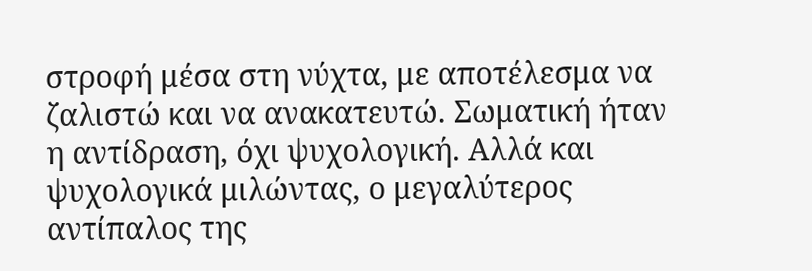στροφή μέσα στη νύχτα, με αποτέλεσμα να ζαλιστώ και να ανακατευτώ. Σωματική ήταν η αντίδραση, όχι ψυχολογική. Αλλά και ψυχολογικά μιλώντας, ο μεγαλύτερος αντίπαλος της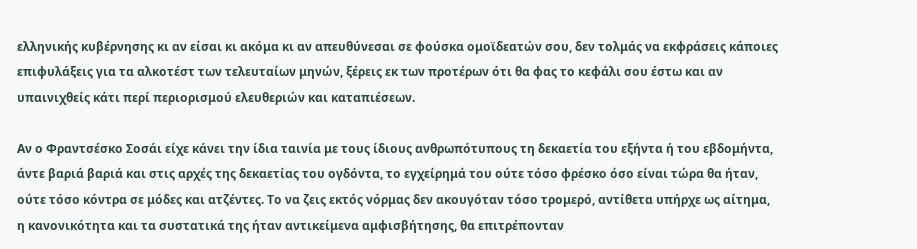ελληνικής κυβέρνησης κι αν είσαι κι ακόμα κι αν απευθύνεσαι σε φούσκα ομοϊδεατών σου, δεν τολμάς να εκφράσεις κάποιες επιφυλάξεις για τα αλκοτέστ των τελευταίων μηνών, ξέρεις εκ των προτέρων ότι θα φας το κεφάλι σου έστω και αν υπαινιχθείς κάτι περί περιορισμού ελευθεριών και καταπιέσεων.

Αν ο Φραντσέσκο Σοσάι είχε κάνει την ίδια ταινία με τους ίδιους ανθρωπότυπους τη δεκαετία του εξήντα ή του εβδομήντα, άντε βαριά βαριά και στις αρχές της δεκαετίας του ογδόντα, το εγχείρημά του ούτε τόσο φρέσκο όσο είναι τώρα θα ήταν, ούτε τόσο κόντρα σε μόδες και ατζέντες. Το να ζεις εκτός νόρμας δεν ακουγόταν τόσο τρομερό, αντίθετα υπήρχε ως αίτημα, η κανονικότητα και τα συστατικά της ήταν αντικείμενα αμφισβήτησης, θα επιτρέπονταν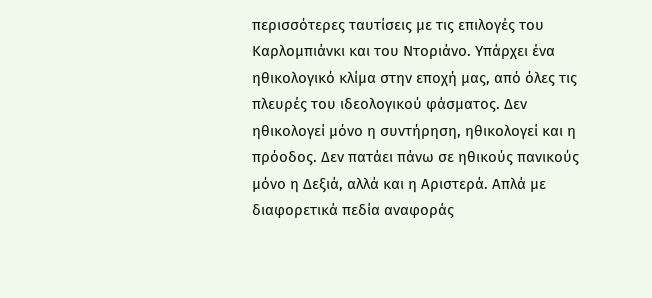περισσότερες ταυτίσεις με τις επιλογές του Καρλομπιάνκι και του Ντοριάνο. Υπάρχει ένα ηθικολογικό κλίμα στην εποχή μας, από όλες τις πλευρές του ιδεολογικού φάσματος. Δεν ηθικολογεί μόνο η συντήρηση, ηθικολογεί και η πρόοδος. Δεν πατάει πάνω σε ηθικούς πανικούς μόνο η Δεξιά, αλλά και η Αριστερά. Απλά με διαφορετικά πεδία αναφοράς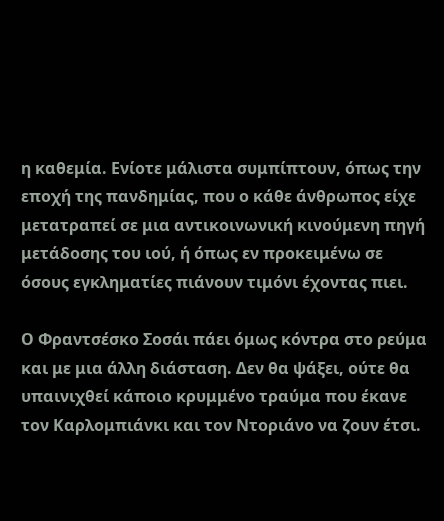η καθεμία. Ενίοτε μάλιστα συμπίπτουν, όπως την εποχή της πανδημίας, που ο κάθε άνθρωπος είχε μετατραπεί σε μια αντικοινωνική κινούμενη πηγή μετάδοσης του ιού, ή όπως εν προκειμένω σε όσους εγκληματίες πιάνουν τιμόνι έχοντας πιει.

Ο Φραντσέσκο Σοσάι πάει όμως κόντρα στο ρεύμα και με μια άλλη διάσταση. Δεν θα ψάξει, ούτε θα υπαινιχθεί κάποιο κρυμμένο τραύμα που έκανε τον Καρλομπιάνκι και τον Ντοριάνο να ζουν έτσι.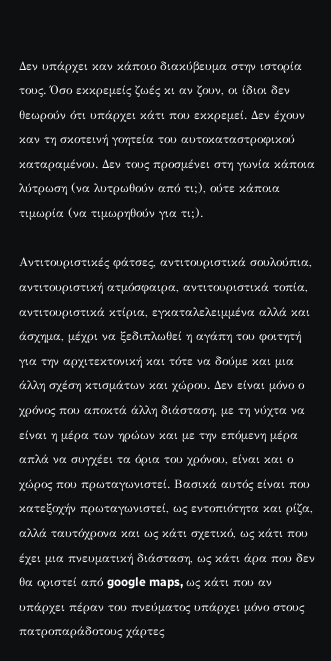Δεν υπάρχει καν κάποιο διακύβευμα στην ιστορία τους. Όσο εκκρεμείς ζωές κι αν ζουν, οι ίδιοι δεν θεωρούν ότι υπάρχει κάτι που εκκρεμεί. Δεν έχουν καν τη σκοτεινή γοητεία του αυτοκαταστροφικού καταραμένου. Δεν τους προσμένει στη γωνία κάποια λύτρωση (να λυτρωθούν από τι;), ούτε κάποια τιμωρία (να τιμωρηθούν για τι;).

Αντιτουριστικές φάτσες, αντιτουριστικά σουλούπια, αντιτουριστική ατμόσφαιρα, αντιτουριστικά τοπία, αντιτουριστικά κτίρια, εγκαταλελειμμένα αλλά και άσχημα, μέχρι να ξεδιπλωθεί η αγάπη του φοιτητή για την αρχιτεκτονική και τότε να δούμε και μια άλλη σχέση κτισμάτων και χώρου. Δεν είναι μόνο ο χρόνος που αποκτά άλλη διάσταση, με τη νύχτα να είναι η μέρα των ηρώων και με την επόμενη μέρα απλά να συγχέει τα όρια του χρόνου, είναι και ο χώρος που πρωταγωνιστεί. Βασικά αυτός είναι που κατεξοχήν πρωταγωνιστεί, ως εντοπιότητα και ρίζα, αλλά ταυτόχρονα και ως κάτι σχετικό, ως κάτι που έχει μια πνευματική διάσταση, ως κάτι άρα που δεν θα οριστεί από google maps, ως κάτι που αν υπάρχει πέραν του πνεύματος υπάρχει μόνο στους πατροπαράδοτους χάρτες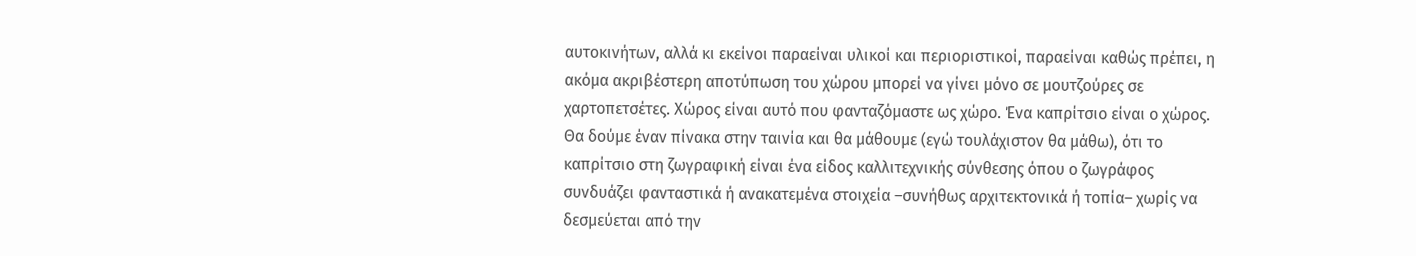αυτοκινήτων, αλλά κι εκείνοι παραείναι υλικοί και περιοριστικοί, παραείναι καθώς πρέπει, η ακόμα ακριβέστερη αποτύπωση του χώρου μπορεί να γίνει μόνο σε μουτζούρες σε χαρτοπετσέτες. Χώρος είναι αυτό που φανταζόμαστε ως χώρο. Ένα καπρίτσιο είναι ο χώρος. Θα δούμε έναν πίνακα στην ταινία και θα μάθουμε (εγώ τουλάχιστον θα μάθω), ότι το καπρίτσιο στη ζωγραφική είναι ένα είδος καλλιτεχνικής σύνθεσης όπου ο ζωγράφος συνδυάζει φανταστικά ή ανακατεμένα στοιχεία –συνήθως αρχιτεκτονικά ή τοπία– χωρίς να δεσμεύεται από την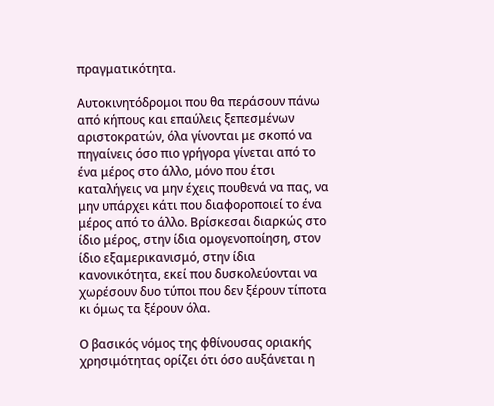πραγματικότητα.

Αυτοκινητόδρομοι που θα περάσουν πάνω από κήπους και επαύλεις ξεπεσμένων αριστοκρατών, όλα γίνονται με σκοπό να πηγαίνεις όσο πιο γρήγορα γίνεται από το ένα μέρος στο άλλο, μόνο που έτσι καταλήγεις να μην έχεις πουθενά να πας, να μην υπάρχει κάτι που διαφοροποιεί το ένα μέρος από το άλλο. Βρίσκεσαι διαρκώς στο ίδιο μέρος, στην ίδια ομογενοποίηση, στον ίδιο εξαμερικανισμό, στην ίδια κανονικότητα, εκεί που δυσκολεύονται να χωρέσουν δυο τύποι που δεν ξέρουν τίποτα κι όμως τα ξέρουν όλα.

Ο βασικός νόμος της φθίνουσας οριακής χρησιμότητας ορίζει ότι όσο αυξάνεται η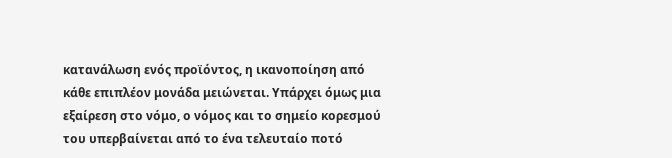κατανάλωση ενός προϊόντος, η ικανοποίηση από κάθε επιπλέον μονάδα μειώνεται. Υπάρχει όμως μια εξαίρεση στο νόμο, ο νόμος και το σημείο κορεσμού του υπερβαίνεται από το ένα τελευταίο ποτό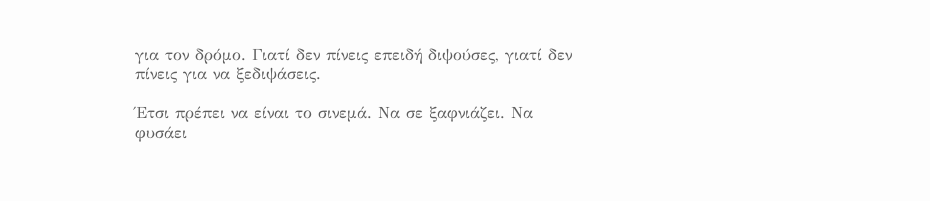για τον δρόμο. Γιατί δεν πίνεις επειδή διψούσες, γιατί δεν πίνεις για να ξεδιψάσεις.

Έτσι πρέπει να είναι το σινεμά. Να σε ξαφνιάζει. Να φυσάει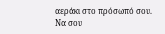αεράκι στο πρόσωπό σου. Να σου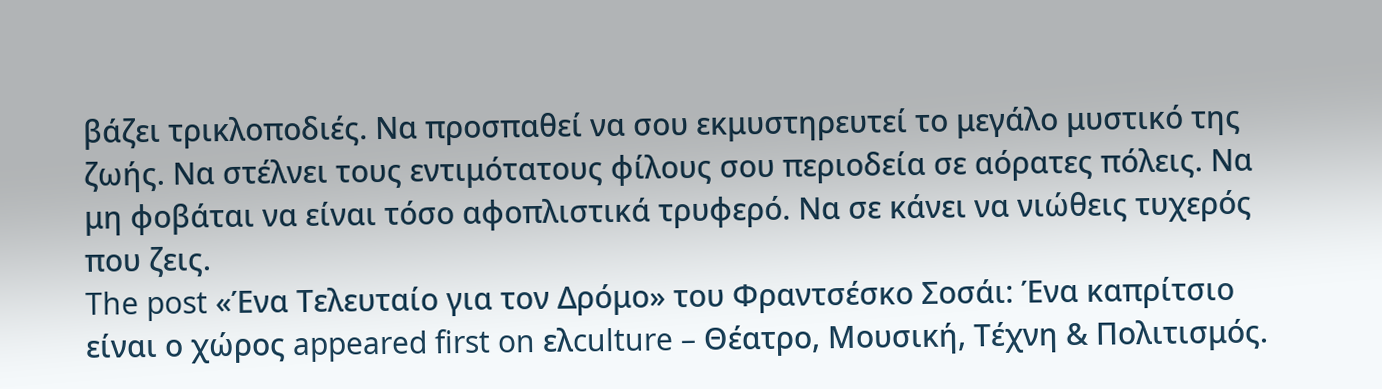βάζει τρικλοποδιές. Να προσπαθεί να σου εκμυστηρευτεί το μεγάλο μυστικό της ζωής. Να στέλνει τους εντιμότατους φίλους σου περιοδεία σε αόρατες πόλεις. Να μη φοβάται να είναι τόσο αφοπλιστικά τρυφερό. Να σε κάνει να νιώθεις τυχερός που ζεις.
The post «Ένα Τελευταίο για τον Δρόμο» του Φραντσέσκο Σοσάι: Ένα καπρίτσιο είναι ο χώρος appeared first on ελculture – Θέατρο, Μουσική, Τέχνη & Πολιτισμός.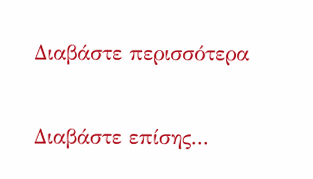Διαβάστε περισσότερα

Διαβάστε επίσης...